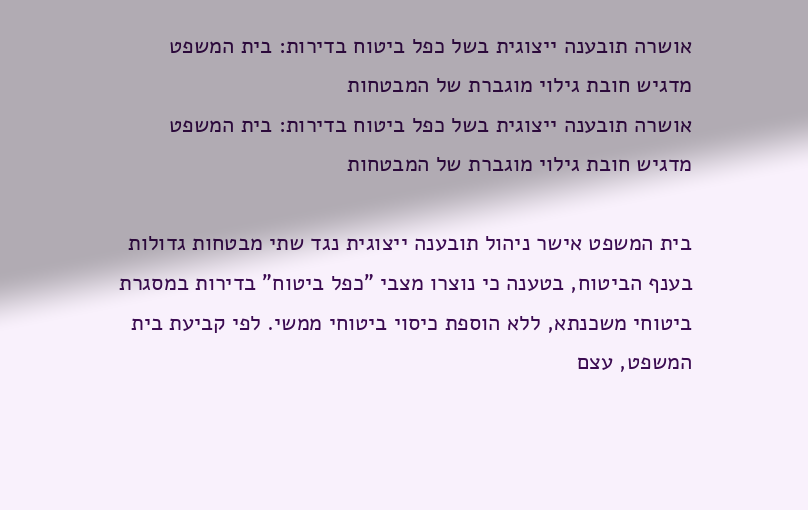אושרה תובענה ייצוגית בשל כפל ביטוח בדירות: בית המשפט מדגיש חובת גילוי מוגברת של המבטחות
אושרה תובענה ייצוגית בשל כפל ביטוח בדירות: בית המשפט מדגיש חובת גילוי מוגברת של המבטחות

בית המשפט אישר ניהול תובענה ייצוגית נגד שתי מבטחות גדולות בענף הביטוח, בטענה כי נוצרו מצבי "כפל ביטוח" בדירות במסגרת ביטוחי משכנתא, ללא הוספת כיסוי ביטוחי ממשי. לפי קביעת בית המשפט, עצם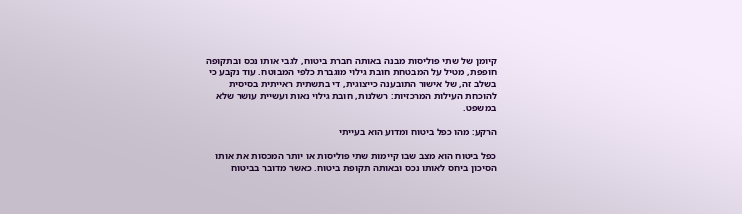קיומן של שתי פוליסות מבנה באותה חברת ביטוח, לגבי אותו נכס ובתקופה חופפת, מטיל על המבטחת חובת גילוי מוגברת כלפי המבוטח. עוד נקבע כי בשלב זה, של אישור התובענה כייצוגית, די בתשתית ראייתית בסיסית להוכחת העילות המרכזיות: רשלנות, חובת גילוי נאות ועשיית עושר שלא במשפט.

הרקע: מהו כפל ביטוח ומדוע הוא בעייתי

כפל ביטוח הוא מצב שבו קיימות שתי פוליסות או יותר המכסות את אותו הסיכון ביחס לאותו נכס ובאותה תקופת ביטוח. כאשר מדובר בביטוח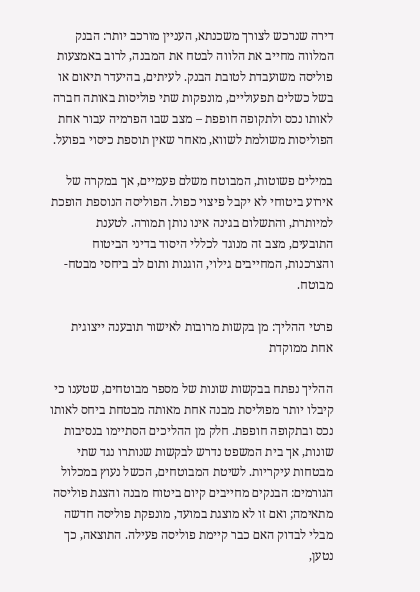דירה שנרכש לצורך משכנתא, העניין מורכב יותר: הבנק המלווה מחייב את הלווה לבטח את המבנה, לרוב באמצעות פוליסה משועבדת לטובת הבנק. לעיתים, בהיעדר תיאום או בשל כשלים תפעוליים, מונפקות שתי פוליסות באותה חברה לאותו נכס ולתקופה חופפת – מצב שבו הפרמיה עבור אחת הפוליסות משולמת לשווא, מאחר שאין תוספת כיסוי בפועל.

במילים פשוטות, המבוטח משלם פעמיים, אך במקרה של אירוע ביטוחי לא יקבל פיצוי כפול. הפוליסה הנוספת הופכת למיותרת, והתשלום בגינה אינו נותן תמורה. לטענת התובעים, מצב זה מנוגד לכללי היסוד בדיני הביטוח והצרכנות, המחייבים גילוי, הוגנות ותום לב ביחסי מבטח-מבוטח.

פרטי ההליך: מן בקשות מרובות לאישור תובענה ייצוגית אחת ממוקדת

ההליך נפתח בבקשות שונות של מספר מבוטחים, שטענו כי קיבלו יותר מפוליסת מבנה אחת מאותה מבטחת ביחס לאותו נכס ובתקופה חופפת. חלק מן ההליכים הסתיימו בנסיבות שונות, אך בית המשפט נדרש לבקשות שנותרו נגד שתי מבטחות עיקריות. לשיטת המבוטחים, הכשל נעוץ במכלול הגורמים: הבנקים מחייבים קיום ביטוח מבנה והצגת פוליסה מתאימה; ואם זו לא מוצגת במועד, מונפקת פוליסה חדשה מבלי לבדוק האם כבר קיימת פוליסה פעילה. התוצאה, כך נטען,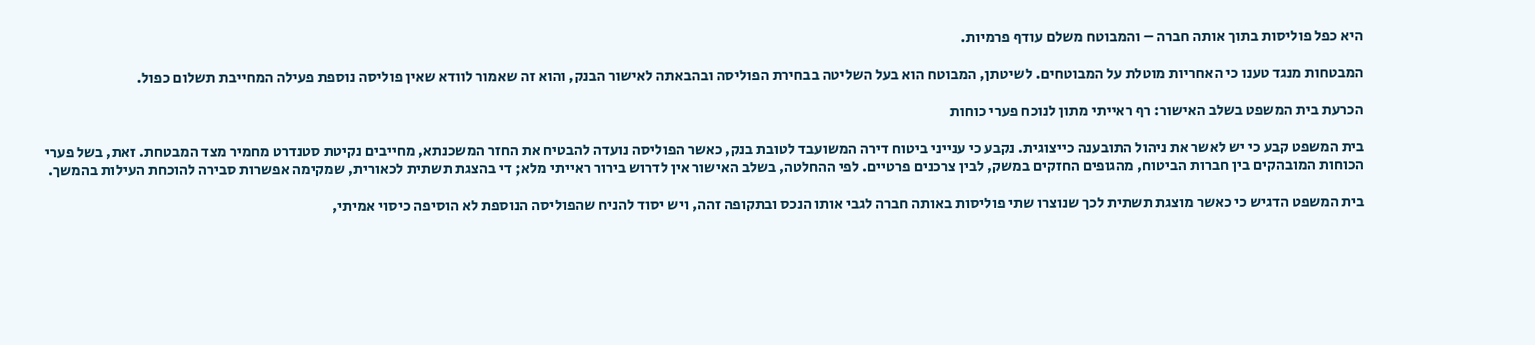היא כפל פוליסות בתוך אותה חברה – והמבוטח משלם עודף פרמיות.

המבטחות מנגד טענו כי האחריות מוטלת על המבוטחים. לשיטתן, המבוטח הוא בעל השליטה בבחירת הפוליסה ובהבאתה לאישור הבנק, והוא זה שאמור לוודא שאין פוליסה נוספת פעילה המחייבת תשלום כפול.

הכרעת בית המשפט בשלב האישור: רף ראייתי מתון לנוכח פערי כוחות

בית המשפט קבע כי יש לאשר את ניהול התובענה כייצוגית. נקבע כי ענייני ביטוח דירה המשועבד לטובת בנק, כאשר הפוליסה נועדה להבטיח את החזר המשכנתא, מחייבים נקיטת סטנדרט מחמיר מצד המבטחת. זאת, בשל פערי הכוחות המובהקים בין חברות הביטוח, מהגופים החזקים במשק, לבין צרכנים פרטיים. לפי ההחלטה, בשלב האישור אין לדרוש בירור ראייתי מלא; די בהצגת תשתית לכאורית, שמקימה אפשרות סבירה להוכחת העילות בהמשך.

בית המשפט הדגיש כי כאשר מוצגת תשתית לכך שנוצרו שתי פוליסות באותה חברה לגבי אותו הנכס ובתקופה זהה, ויש יסוד להניח שהפוליסה הנוספת לא הוסיפה כיסוי אמיתי,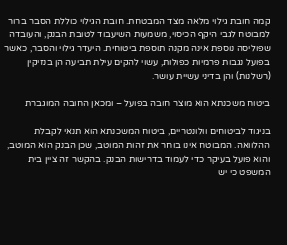קמה חובת גילוי מלאה מצד המבטחת. חובת הגילוי כוללת הסבר ברור למבוטח לגבי היקף הכיסוי, משמעות השיעבוד לטובת הבנק, והעובדה שפוליסה נוספת אינה מקנה תוספת ביטוחית. היעדר גילוי והסבר, כאשר בפועל נגבות פרמיות כפולות, עשוי להקים עילת תביעה הן בנזיקין (רשלנות) והן בדיני עשיית עושר.

ביטוח משכנתא הוא מוצר חובה בפועל – ומכאן החובה המוגברת

בניגוד לביטוחים וולונטריים, ביטוח המשכנתא הוא תנאי לקבלת ההלוואה. המבוטח אינו בוחר את זהות המוטב, שכן הבנק הוא המוטב, והוא פועל בעיקר כדי לעמוד בדרישות הבנק. בהקשר זה ציין בית המשפט כי יש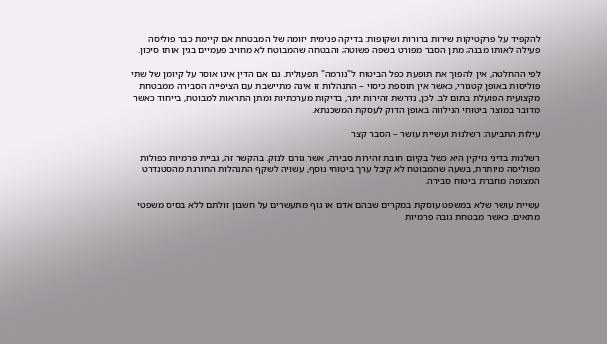להקפיד על פרקטיקות שירות ברורות ושקופות: בדיקה פנימית יזומה של המבטחת אם קיימת כבר פוליסה פעילה לאותו מבנה; מתן הסבר מפורט בשפה פשוטה; והבטחה שהמבוטח לא מחויב פעמיים בגין אותו סיכון.

לפי ההחלטה, אין להפוך את תופעת כפל הביטוח ל"נורמה" תפעולית. גם אם הדין אינו אוסר על קיומן של שתי פוליסות באופן קטגורי, כאשר אין תוספת כיסוי – התנהלות זו אינה מתיישבת עם הציפייה הסבירה ממבטחת מקצועית הפועלת בתום לב. לכן, נדרשת זהירות יתר, בדיקות מערכתיות ומתן התראות למבוטח, בייחוד כאשר מדובר במוצר ביטוחי הנילווה באופן הדוק לעסקת המשכנתא.

עילות התביעה: רשלנות ועשיית עושר – הסבר קצר

רשלנות בדיני נזיקין היא כשל בקיום חובת זהירות סבירה, אשר גורם לנזק. בהקשר זה, גביית פרמיות כפולות מפוליסה מיותרת, בשעה שהמבוטח לא קיבל ערך ביטוחי נוסף, עשויה לשקף התנהלות החורגת מהסטנדרט המצופה מחברת ביטוח סבירה.

עשיית עושר שלא במשפט עוסקת במקרים שבהם אדם או גוף מתעשרים על חשבון זולתם ללא בסיס משפטי מתאים. כאשר מבטחת גובה פרמיות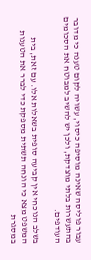עבור פוליסה שאינה מוסיפה כיסוי, עשויה לקום טענה כי מדובר בהתעשרות בלתי מוצדקת, ולכן יש להשיב למבוטח את הסכומים העודפים.

בשלב הנוכחי אין קביעה סופית בשאלות אלו. עם זאת, בית המשפט מצא כי הונחה תשתית מספקת כדי לברר את הטענות במסגרת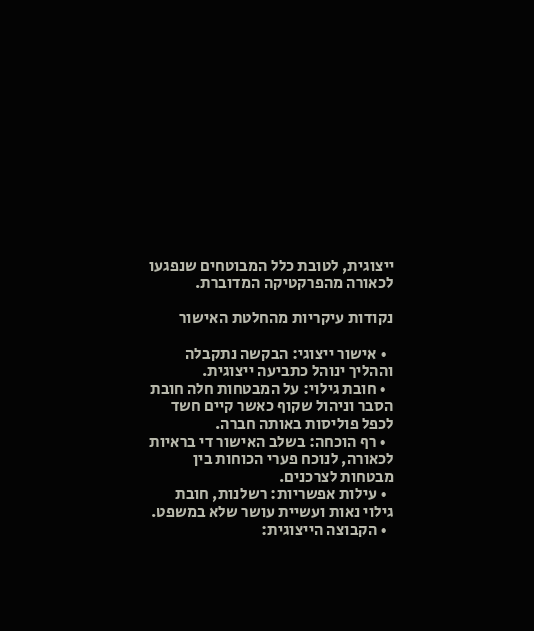ייצוגית, לטובת כלל המבוטחים שנפגעו לכאורה מהפרקטיקה המדוברת.

נקודות עיקריות מהחלטת האישור

  • אישור ייצוגי: הבקשה נתקבלה וההליך ינוהל כתביעה ייצוגית.
  • חובת גילוי: על המבטחות חלה חובת הסבר וניהול שקוף כאשר קיים חשד לכפל פוליסות באותה חברה.
  • רף הוכחה: בשלב האישור די בראיות לכאורה, לנוכח פערי הכוחות בין מבטחות לצרכנים.
  • עילות אפשריות: רשלנות, חובת גילוי נאות ועשיית עושר שלא במשפט.
  • הקבוצה הייצוגית: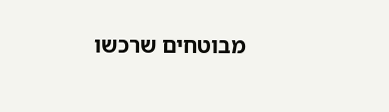מבוטחים שרכשו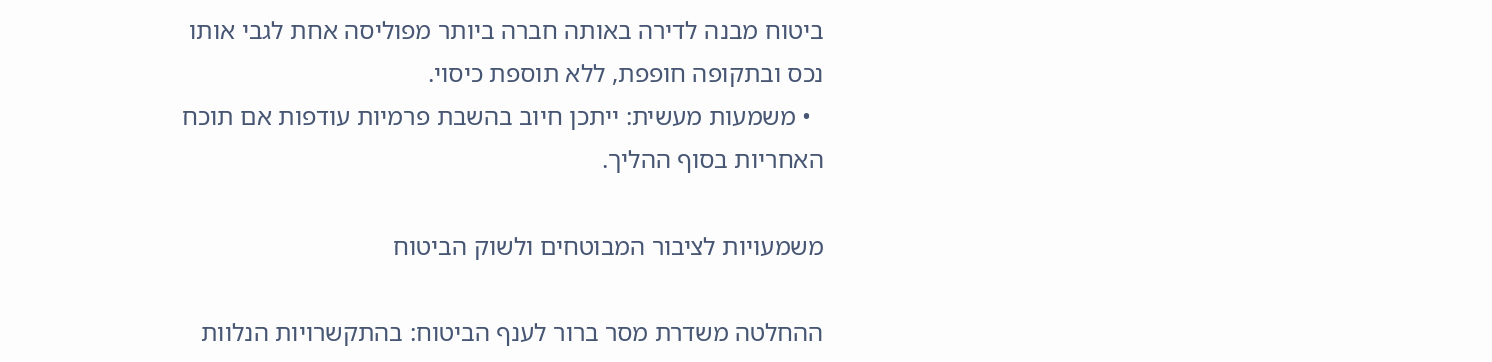ביטוח מבנה לדירה באותה חברה ביותר מפוליסה אחת לגבי אותו נכס ובתקופה חופפת, ללא תוספת כיסוי.
  • משמעות מעשית: ייתכן חיוב בהשבת פרמיות עודפות אם תוכח האחריות בסוף ההליך.

משמעויות לציבור המבוטחים ולשוק הביטוח

ההחלטה משדרת מסר ברור לענף הביטוח: בהתקשרויות הנלוות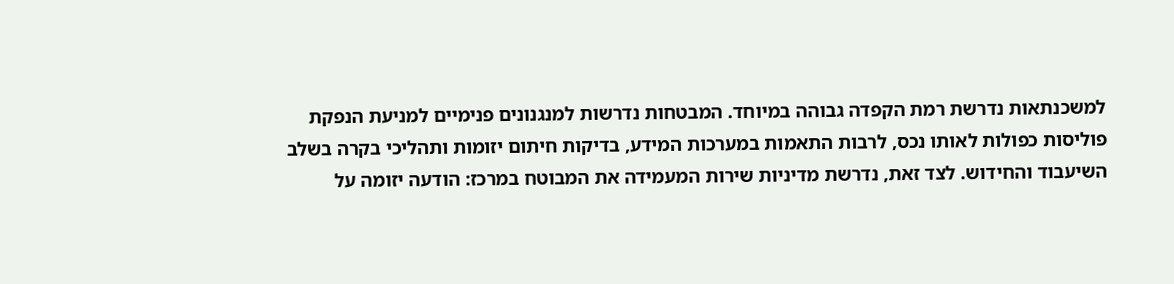למשכנתאות נדרשת רמת הקפדה גבוהה במיוחד. המבטחות נדרשות למנגנונים פנימיים למניעת הנפקת פוליסות כפולות לאותו נכס, לרבות התאמות במערכות המידע, בדיקות חיתום יזומות ותהליכי בקרה בשלב השיעבוד והחידוש. לצד זאת, נדרשת מדיניות שירות המעמידה את המבוטח במרכז: הודעה יזומה על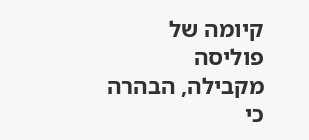קיומה של פוליסה מקבילה, הבהרה כי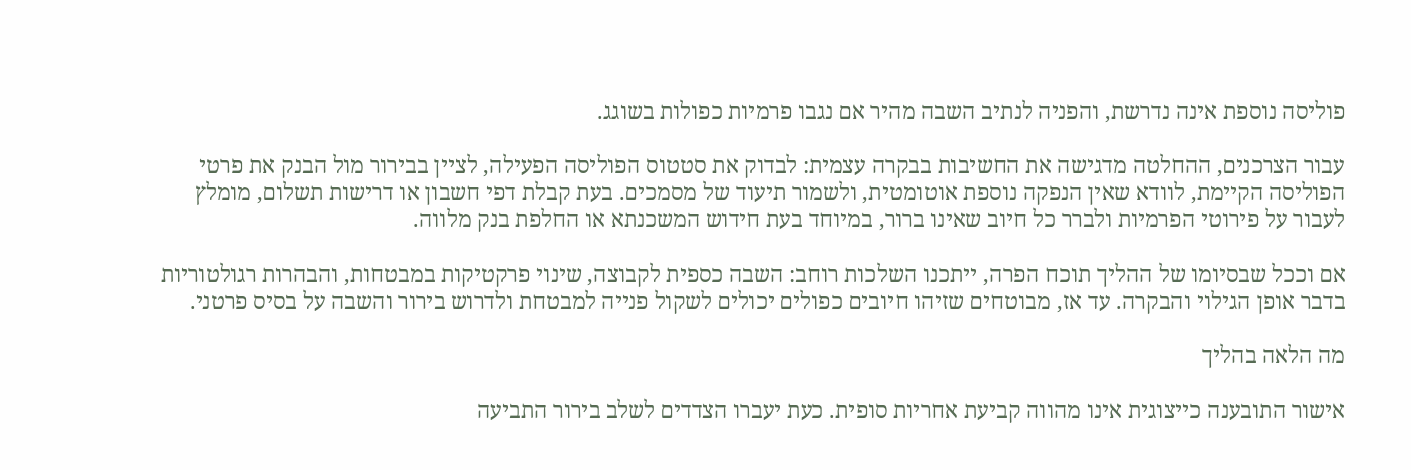פוליסה נוספת אינה נדרשת, והפניה לנתיב השבה מהיר אם נגבו פרמיות כפולות בשוגג.

עבור הצרכנים, ההחלטה מדגישה את החשיבות בבקרה עצמית: לבדוק את סטטוס הפוליסה הפעילה, לציין בבירור מול הבנק את פרטי הפוליסה הקיימת, לוודא שאין הנפקה נוספת אוטומטית, ולשמור תיעוד של מסמכים. בעת קבלת דפי חשבון או דרישות תשלום, מומלץ לעבור על פירוטי הפרמיות ולברר כל חיוב שאינו ברור, במיוחד בעת חידוש המשכנתא או החלפת בנק מלווה.

אם וככל שבסיומו של ההליך תוכח הפרה, ייתכנו השלכות רוחב: השבה כספית לקבוצה, שינוי פרקטיקות במבטחות, והבהרות רגולטוריות בדבר אופן הגילוי והבקרה. עד אז, מבוטחים שזיהו חיובים כפולים יכולים לשקול פנייה למבטחת ולדרוש בירור והשבה על בסיס פרטני.

מה הלאה בהליך

אישור התובענה כייצוגית אינו מהווה קביעת אחריות סופית. כעת יעברו הצדדים לשלב בירור התביעה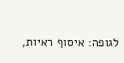לגופה: איסוף ראיות,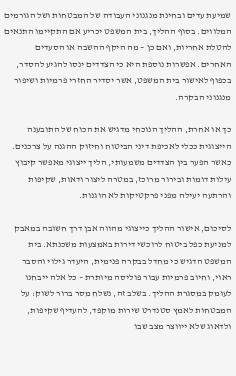שמיעת עדים ובחינת מנגנוני העבודה של המבטחות ושל הגורמים המלווים. בסוף ההליך, בית המשפט יכריע אם התקיימו התנאים להטלת אחריות, ואם כן – מה היקף ההשבה או הסעדים האחרים. אפשרות נוספת היא כי הצדדים ינסו להגיע להסדר, בכפוף לאישור בית המשפט, אשר יסדיר החזרי פרמיות ושיפור מנגנוני הבקרה.

כך או אחרת, ההליך הנוכחי מדגיש את הכוח של התובענה הייצוגית ככלי לאכיפת דיני הביטוח וחיזוק ההגנה על צרכנים. כאשר הפער בין הצדדים משמעותי, הליך ייצוגי מאפשר קיבוץ עילות דומות ובירור מרוכז, במטרה ליצור ודאות, שקיפות והרתעה יעילה מפני פרקטיקות לא הוגנות.

לסיכום, אישור ההליך כייצוגי מהווה אבן דרך חשובה במאבק למניעת כפל ביטוח לרוכשי דירות באמצעות משכנתא. בית המשפט הדגיש כי מחדל בבקרה פנימית, היעדר גילוי והסבר ראוי, וחיוב פרמיות עבור פוליסה מיותרת – כל אלה ייבחנו לעומק במסגרת ההליך. בשלב זה, נשלח מסר ברור לשוק: על המבטחות לאמץ סטנדרט שירות מוקפד, להעדיף שקיפות, ולדאוג שלא ייווצר מצב שבו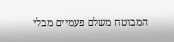המבוטח משלם פעמיים מבלי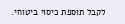לקבל תוספת כיסוי ביטוחי.